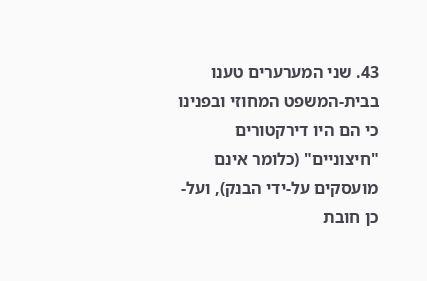43. שני המערערים טענו בבית-המשפט המחוזי ובפנינו כי הם היו דירקטורים "חיצוניים" (כלומר אינם מועסקים על-ידי הבנק), ועל-כן חובת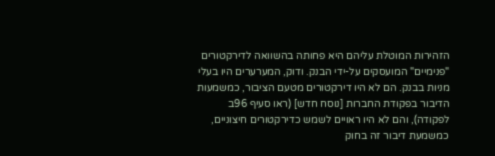הזהירות המוטלת עליהם היא פחותה בהשוואה לדירקטורים "פנימיים" המועסקים על-ידי הבנק. ודוק, המערערים היו בעלי מניות בבנק. הם לא היו דירקטורים מטעם הציבור, כמשמעות הדיבור בפקודת החברות [נוסח חדש] (ראו סעיף 96ב לפקודה), והם לא היו ראויים לשמש כדירקטורים חיצוניים, כמשמעת דיבור זה בחוק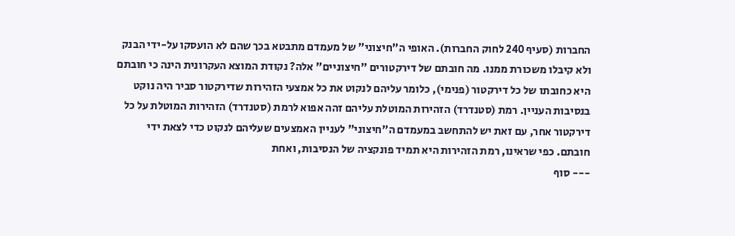החברות (סעיף 240 לחוק החברות). האופי ה"חיצוני" של מעמדם מתבטא בכך שהם לא הועסקו על-ידי הבנק ולא קיבלו משכורת ממנו. מה חובתם של דירקטורים "חיצוניים" אלה? נקודת המוצא העקרונית הינה כי חובתם היא כחובתו של כל דירקטור (פנימי), כלומר עליהם לנקוט את כל אמצעי הזהירות שדירקטור סביר היה נוקט בנסיבות העניין. רמת (סטנדרד) הזהירות המוטלת עליהם זהה אפוא לרמת (סטנדרד) הזהירות המוטלת על כל דירקטור אחר, עם זאת יש להתחשב במעמדם ה"חיצוני" לעניין האמצעים שעליהם לנקוט כדי לצאת ידי חובתם. כפי שראינו, רמת הזהירות היא תמיד פונקציה של הנסיבות, ואחת
--- סוף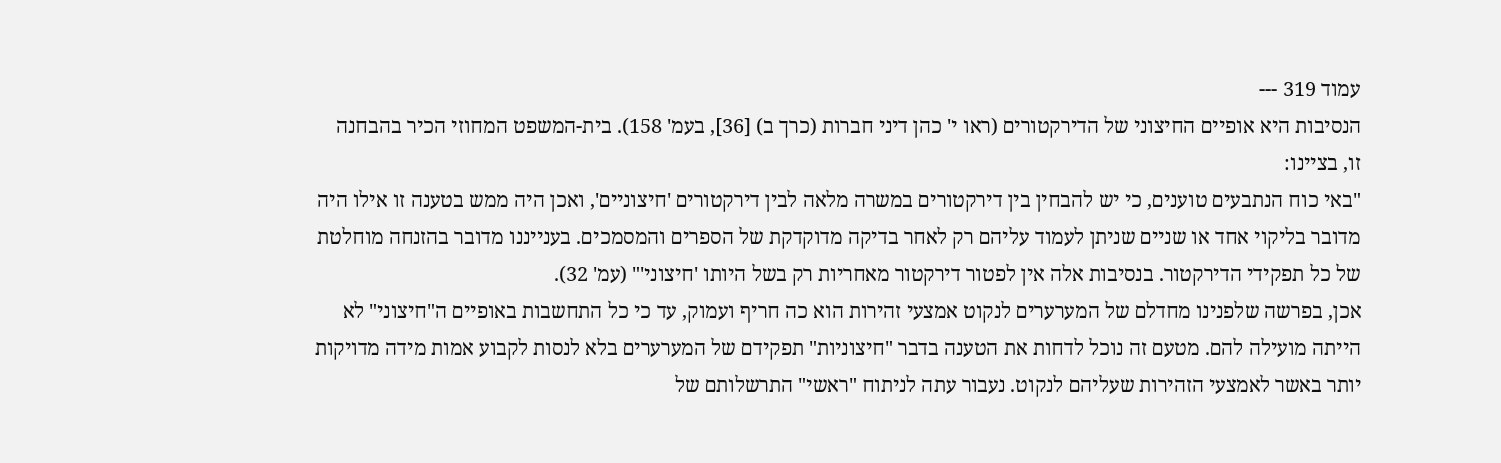עמוד 319 ---
הנסיבות היא אופיים החיצוני של הדירקטורים (ראו י' כהן דיני חברות (כרך ב) [36], בעמ' 158). בית-המשפט המחוזי הכיר בהבחנה זו, בציינו:
"באי כוח הנתבעים טוענים, כי יש להבחין בין דירקטורים במשרה מלאה לבין דירקטורים 'חיצוניים', ואכן היה ממש בטענה זו אילו היה מדובר בליקוי אחד או שניים שניתן לעמוד עליהם רק לאחר בדיקה מדוקדקת של הספרים והמסמכים. בענייננו מדובר בהזנחה מוחלטת של כל תפקידי הדירקטור. בנסיבות אלה אין לפטור דירקטור מאחריות רק בשל היותו 'חיצוני'" (עמ' 32).
אכן, בפרשה שלפנינו מחדלם של המערערים לנקוט אמצעי זהירות הוא כה חריף ועמוק, עד כי כל התחשבות באופיים ה"חיצוני" לא הייתה מועילה להם. מטעם זה נוכל לדחות את הטענה בדבר "חיצוניות" תפקידם של המערערים בלא לנסות לקבוע אמות מידה מדויקות יותר באשר לאמצעי הזהירות שעליהם לנקוט. נעבור עתה לניתוח "ראשי" התרשלותם של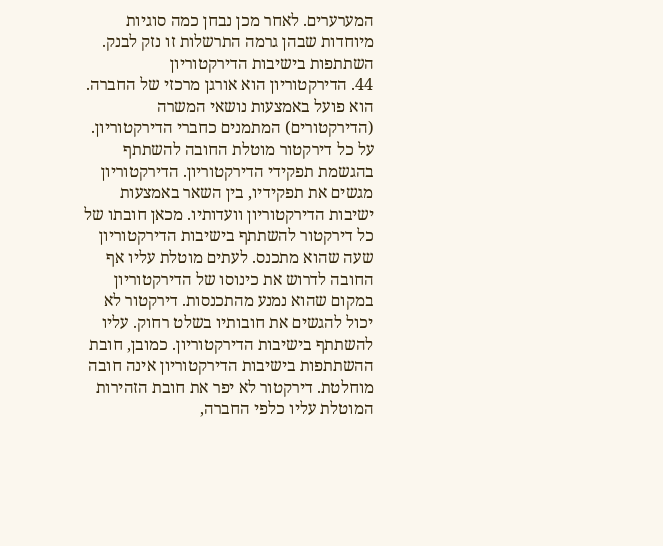המערערים. לאחר מכן נבחן כמה סוגיות מיוחדות שבהן גרמה התרשלות זו נזק לבנק.
השתתפות בישיבות הדירקטוריון
44. הדירקטוריון הוא אורגן מרכזי של החברה. הוא פועל באמצעות נושאי המשרה (הדירקטורים) המתמנים כחברי הדירקטוריון. על כל דירקטור מוטלת החובה להשתתף בהגשמת תפקידי הדירקטוריון. הדירקטוריון מגשים את תפקידיו, בין השאר באמצעות ישיבות הדירקטוריון וועדותיו. מכאן חובתו של כל דירקטור להשתתף בישיבות הדירקטוריון שעה שהוא מתכנס. לעתים מוטלת עליו אף החובה לדרוש את כינוסו של הדירקטוריון במקום שהוא נמנע מהתכנסות. דירקטור לא יכול להגשים את חובותיו בשלט רחוק. עליו להשתתף בישיבות הדירקטוריון. כמובן, חובת ההשתתפות בישיבות הדירקטוריון אינה חובה מוחלטת. דירקטור לא יפר את חובת הזהירות המוטלת עליו כלפי החברה,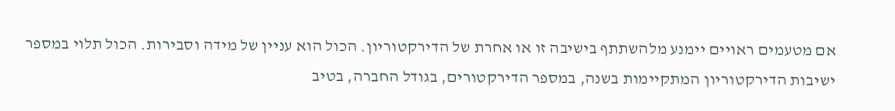אם מטעמים ראויים יימנע מלהשתתף בישיבה זו או אחרת של הדירקטוריון. הכול הוא עניין של מידה וסבירות. הכול תלוי במספר ישיבות הדירקטוריון המתקיימות בשנה, במספר הדירקטורים, בגודל החברה, בטיב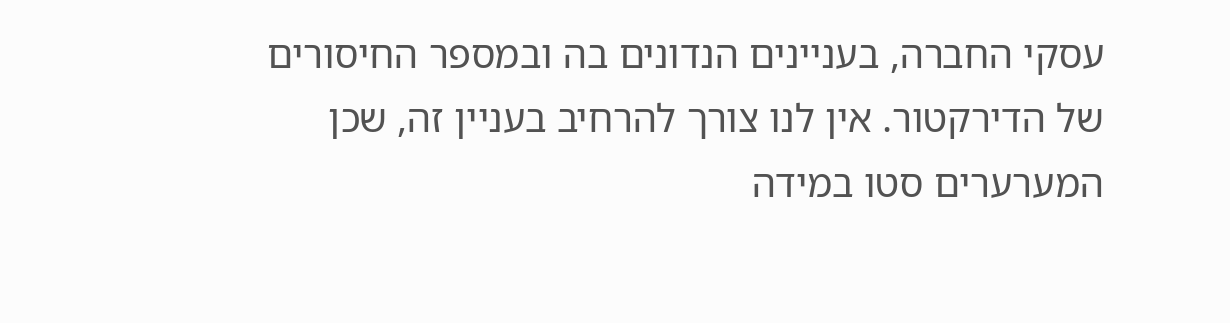עסקי החברה, בעניינים הנדונים בה ובמספר החיסורים של הדירקטור. אין לנו צורך להרחיב בעניין זה, שכן המערערים סטו במידה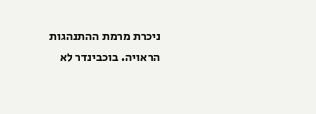ניכרת מרמת ההתנהגות הראויה. בוכבינדר לא